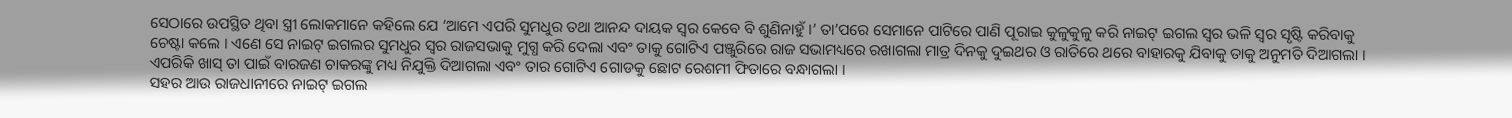ସେଠାରେ ଉପସ୍ଥିତ ଥିବା ସ୍ତ୍ରୀ ଲୋକମାନେ କହିଲେ ଯେ ‘ଆମେ ଏପରି ସୁମଧୁର ତଥା ଆନନ୍ଦ ଦାୟକ ସ୍ୱର କେବେ ବି ଶୁଣିନାହୁଁ ।’ ତା’ପରେ ସେମାନେ ପାଟିରେ ପାଣି ପୂରାଇ କୁଳୁକୁଳୁ କରି ନାଇଟ୍ ଇଗଲ ସ୍ୱର ଭଳି ସ୍ୱର ସୃଷ୍ଟି କରିବାକୁ ଚେଷ୍ଟା କଲେ । ଏଣେ ସେ ନାଇଟ୍ ଇଗଲର ସୁମଧୁର ସ୍ୱର ରାଜସଭାକୁ ମୁଗ୍ଧ କରି ଦେଲା ଏବଂ ତାକୁ ଗୋଟିଏ ପଞ୍ଜୁରିରେ ରାଜ ସଭାମଧ୍ୟରେ ରଖାଗଲା ମାତ୍ର ଦିନକୁ ଦୁଇଥର ଓ ରାତିରେ ଥରେ ବାହାରକୁ ଯିବାକୁ ତାକୁ ଅନୁମତି ଦିଆଗଲା । ଏପରିକି ଖାସ୍ ତା ପାଇଁ ବାରଜଣ ଚାକରଙ୍କୁ ମଧ୍ୟ ନିଯୁକ୍ତି ଦିଆଗଲା ଏବଂ ତାର ଗୋଟିଏ ଗୋଡକୁ ଛୋଟ ରେଶମୀ ଫିତାରେ ବନ୍ଧାଗଲା ।
ସହର ଆଉ ରାଜଧାନୀରେ ନାଇଟ୍ ଇଗଲ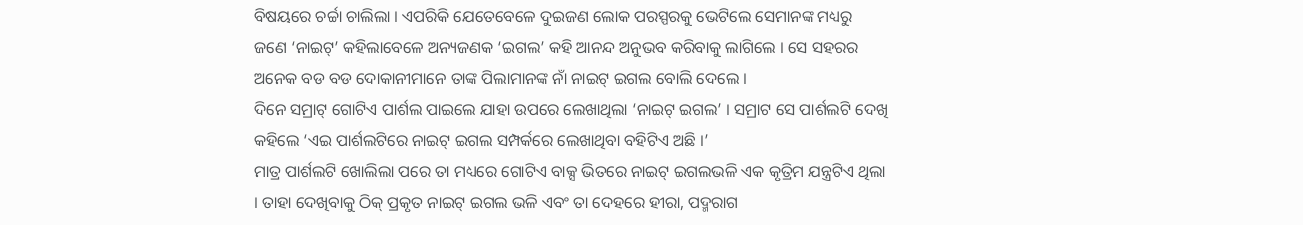ବିଷୟରେ ଚର୍ଚ୍ଚା ଚାଲିଲା । ଏପରିକି ଯେତେବେଳେ ଦୁଇଜଣ ଲୋକ ପରସ୍ପରକୁ ଭେଟିଲେ ସେମାନଙ୍କ ମଧ୍ୟରୁ ଜଣେ ‘ନାଇଟ୍’ କହିଲାବେଳେ ଅନ୍ୟଜଣକ ‘ଇଗଲ’ କହି ଆନନ୍ଦ ଅନୁଭବ କରିବାକୁ ଲାଗିଲେ । ସେ ସହରର ଅନେକ ବଡ ବଡ ଦୋକାନୀମାନେ ତାଙ୍କ ପିଲାମାନଙ୍କ ନାଁ ନାଇଟ୍ ଇଗଲ ବୋଲି ଦେଲେ ।
ଦିନେ ସମ୍ରାଟ୍ ଗୋଟିଏ ପାର୍ଶଲ ପାଇଲେ ଯାହା ଉପରେ ଲେଖାଥିଲା ‘ନାଇଟ୍ ଇଗଲ’ । ସମ୍ରାଟ ସେ ପାର୍ଶଲଟି ଦେଖି କହିଲେ ‘ଏଇ ପାର୍ଶଲଟିରେ ନାଇଟ୍ ଇଗଲ ସମ୍ପର୍କରେ ଲେଖାଥିବା ବହିଟିଏ ଅଛି ।’
ମାତ୍ର ପାର୍ଶଲଟି ଖୋଲିଲା ପରେ ତା ମଧ୍ୟରେ ଗୋଟିଏ ବାକ୍ସ ଭିତରେ ନାଇଟ୍ ଇଗଲଭଳି ଏକ କୃତ୍ରିମ ଯନ୍ତ୍ରଟିଏ ଥିଲା । ତାହା ଦେଖିବାକୁ ଠିକ୍ ପ୍ରକୃତ ନାଇଟ୍ ଇଗଲ ଭଳି ଏବଂ ତା ଦେହରେ ହୀରା, ପଦ୍ମରାଗ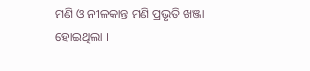ମଣି ଓ ନୀଳକାନ୍ତ ମଣି ପ୍ରଭୃତି ଖଞ୍ଜା ହୋଇଥିଲା ।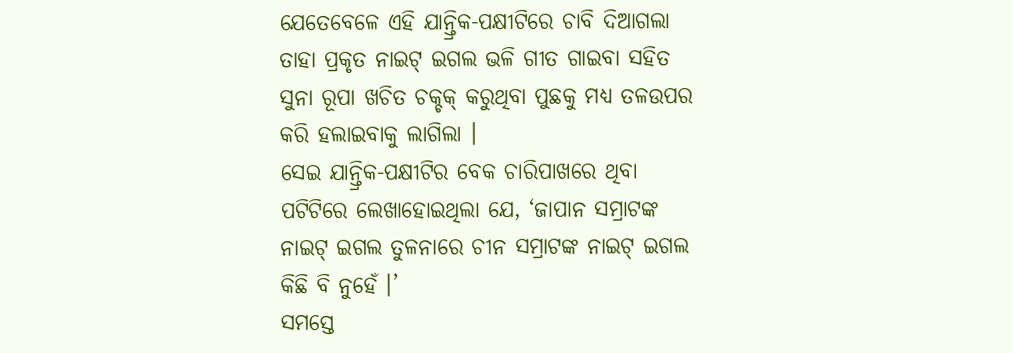ଯେତେବେଳେ ଏହି ଯାନ୍ତ୍ରିକ-ପକ୍ଷୀଟିରେ ଚାବି ଦିଆଗଲା ତାହା ପ୍ରକୃତ ନାଇଟ୍ ଇଗଲ ଭଳି ଗୀତ ଗାଇବା ସହିତ ସୁନା ରୂପା ଖଚିତ ଚକ୍ଚକ୍ କରୁଥିବା ପୁଛକୁ ମଧ୍ୟ ତଳଉପର କରି ହଲାଇବାକୁ ଲାଗିଲା ।
ସେଇ ଯାନ୍ତ୍ରିକ-ପକ୍ଷୀଟିର ବେକ ଚାରିପାଖରେ ଥିବା ପଟିଟିରେ ଲେଖାହୋଇଥିଲା ଯେ, ‘ଜାପାନ ସମ୍ରାଟଙ୍କ ନାଇଟ୍ ଇଗଲ ତୁଳନାରେ ଚୀନ ସମ୍ରାଟଙ୍କ ନାଇଟ୍ ଇଗଲ କିଛି ବି ନୁହେଁ ।’
ସମସ୍ତେ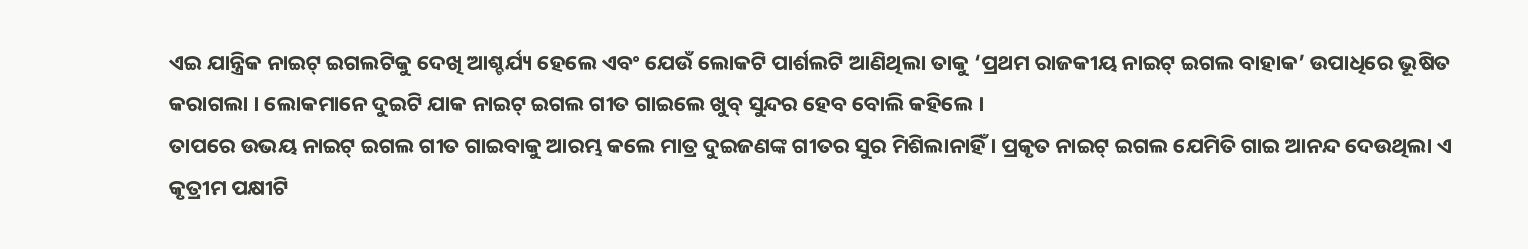ଏଇ ଯାନ୍ତ୍ରିକ ନାଇଟ୍ ଇଗଲଟିକୁ ଦେଖି ଆଶ୍ଚର୍ଯ୍ୟ ହେଲେ ଏବଂ ଯେଉଁ ଲୋକଟି ପାର୍ଶଲଟି ଆଣିଥିଲା ତାକୁ ‘ପ୍ରଥମ ରାଜକୀୟ ନାଇଟ୍ ଇଗଲ ବାହାକ’ ଉପାଧିରେ ଭୂଷିତ କରାଗଲା । ଲୋକମାନେ ଦୁଇଟି ଯାକ ନାଇଟ୍ ଇଗଲ ଗୀତ ଗାଇଲେ ଖୁବ୍ ସୁନ୍ଦର ହେବ ବୋଲି କହିଲେ ।
ତାପରେ ଉଭୟ ନାଇଟ୍ ଇଗଲ ଗୀତ ଗାଇବାକୁ ଆରମ୍ଭ କଲେ ମାତ୍ର ଦୁଇଜଣଙ୍କ ଗୀତର ସୁର ମିଶିଲାନାହିଁ । ପ୍ରକୃତ ନାଇଟ୍ ଇଗଲ ଯେମିତି ଗାଇ ଆନନ୍ଦ ଦେଉଥିଲା ଏ କୃତ୍ରୀମ ପକ୍ଷୀଟି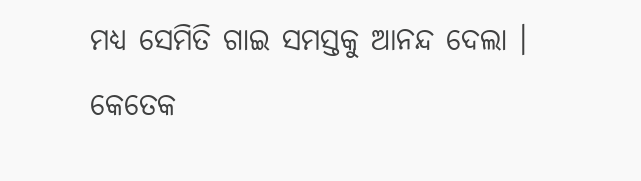ମଧ୍ୟ ସେମିତି ଗାଇ ସମସ୍ତକୁ ଆନନ୍ଦ ଦେଲା । କେତେକ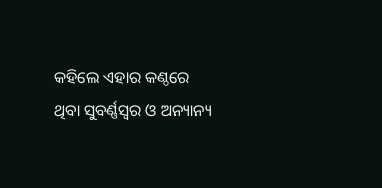କହିଲେ ଏହାର କଣ୍ଠରେ ଥିବା ସୁବର୍ଣ୍ଣସ୍ୱର ଓ ଅନ୍ୟାନ୍ୟ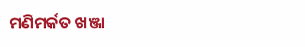ମଣିମର୍କତ ଖଞ୍ଜା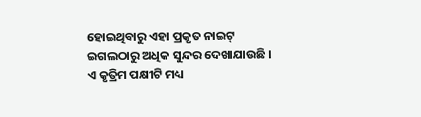ହୋଇଥିବାରୁ ଏହା ପ୍ରକୃତ ନାଇଟ୍ ଇଗଲଠାରୁ ଅଧିକ ସୁନ୍ଦର ଦେଖାଯାଉଛି । ଏ କୃତ୍ରିମ ପକ୍ଷୀଟି ମଧ୍ୟ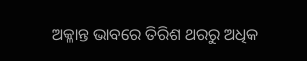ଅକ୍ଳାନ୍ତ ଭାବରେ ତିରିଶ ଥରରୁ ଅଧିକ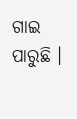ଗାଇ ପାରୁଛି ।